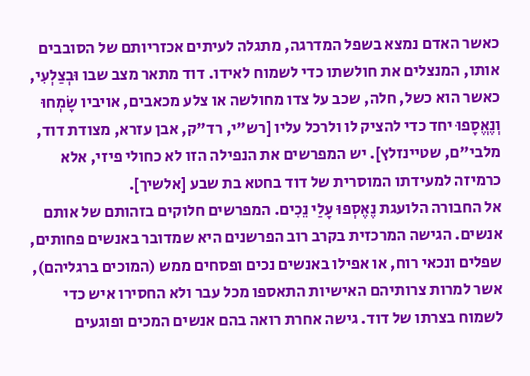כאשר האדם נמצא בשפל המדרגה, מתגלה לעיתים אכזריותם של הסובבים אותו, המנצלים את חולשתו כדי לשמוח לאידו. דוד מתאר מצב שבו וּבְצַלְעִי, כאשר הוא כשל, חלה, שכב על צדו מחולשה או צלע מכאבים, אויביו שָׂמְחוּ וְנֶאֱסָפוּ יחד כדי להציק לו ולרכל עליו [רש"י, רד"ק, אבן עזרא, מצודת דוד, מלבי"ם, שטיינזלץ]. יש המפרשים את הנפילה הזו לא כחולי פיזי, אלא כרמיזה למעידתו המוסרית של דוד בחטא בת שבע [אלשיך].
אל החבורה הלועגת נֶאֶסְפוּ עָלַי נֵכִים. המפרשים חלוקים בזהותם של אותם אנשים. הגישה המרכזית בקרב רוב הפרשנים היא שמדובר באנשים פחותים, שפלים ונכאי רוח, או אפילו באנשים נכים ופסחים ממש (המוכים ברגליהם), אשר למרות צרותיהם האישיות התאספו מכל עבר ולא החסירו איש כדי לשמוח בצרתו של דוד. גישה אחרת רואה בהם אנשים המכים ופוגעים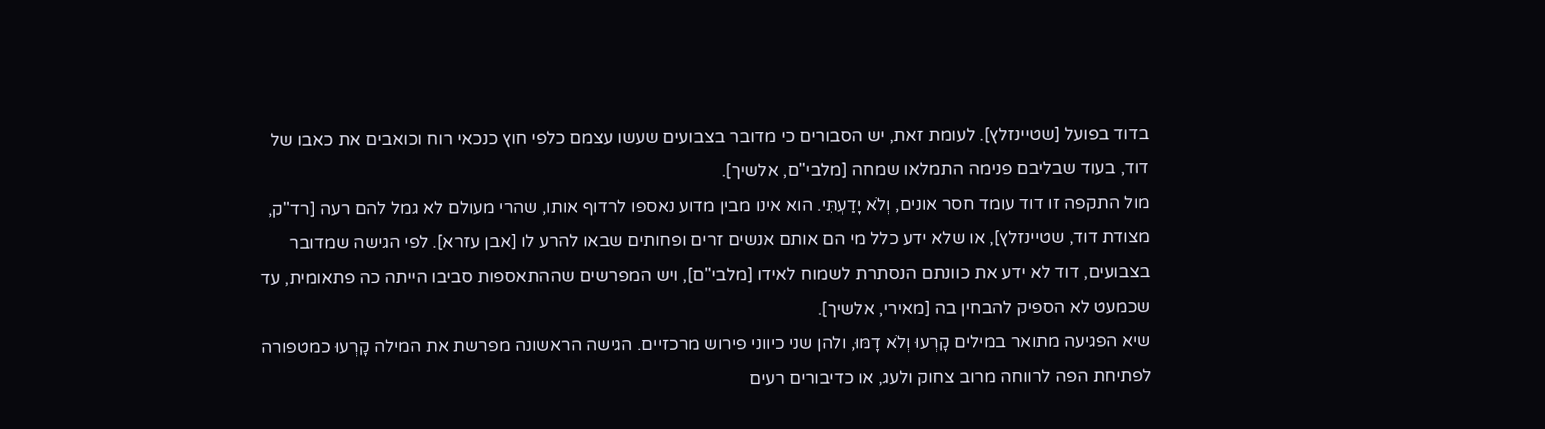בדוד בפועל [שטיינזלץ]. לעומת זאת, יש הסבורים כי מדובר בצבועים שעשו עצמם כלפי חוץ כנכאי רוח וכואבים את כאבו של דוד, בעוד שבליבם פנימה התמלאו שמחה [מלבי"ם, אלשיך].
מול התקפה זו דוד עומד חסר אונים, וְלֹא יָדַעְתִּי. הוא אינו מבין מדוע נאספו לרדוף אותו, שהרי מעולם לא גמל להם רעה [רד"ק, מצודת דוד, שטיינזלץ], או שלא ידע כלל מי הם אותם אנשים זרים ופחותים שבאו להרע לו [אבן עזרא]. לפי הגישה שמדובר בצבועים, דוד לא ידע את כוונתם הנסתרת לשמוח לאידו [מלבי"ם], ויש המפרשים שההתאספות סביבו הייתה כה פתאומית, עד שכמעט לא הספיק להבחין בה [מאירי, אלשיך].
שיא הפגיעה מתואר במילים קָרְעוּ וְלֹא דָמּוּ, ולהן שני כיווני פירוש מרכזיים. הגישה הראשונה מפרשת את המילה קָרְעוּ כמטפורה לפתיחת הפה לרווחה מרוב צחוק ולעג, או כדיבורים רעים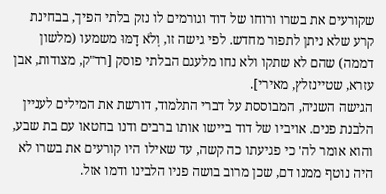שקורעים את בשרו ורוחו של דוד וגורמים לו נזק בלתי הפיך, בבחינת קרע שלא ניתן לתפור מחדש. לפי גישה זו, וְלֹא דָמּוּ משמעו (מלשון דממה) שהם לא שתקו ולא נחו מלעגם הבלתי פוסק [רד"ק, מצודות, אבן עזרא, שטיינזלץ, מאירי].
הגישה השניה, המבוססת על דברי התלמוד, דורשת את המילים לעניין הלבנת פנים. אויביו של דוד ביישו אותו ברבים ודנו בחטאו עם בת שבע, והוא אומר לה' כי פגיעתו כה קשה, עד שאילו היו קורעים את בשרו לא היה נוטף ממנו דם, שכן מרוב בושה פניו הלבינו ודמו אזל.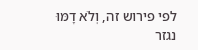לפי פירוש זה, וְלֹא דָמּוּ נגזר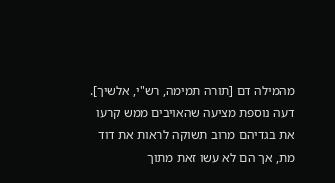מהמילה דם [תורה תמימה, רש"י, אלשיך]. דעה נוספת מציעה שהאויבים ממש קרעו את בגדיהם מרוב תשוקה לראות את דוד מת, אך הם לא עשו זאת מתוך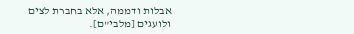אבלות ודממה, אלא בחברת לצים ולועגים [מלבי"ם].